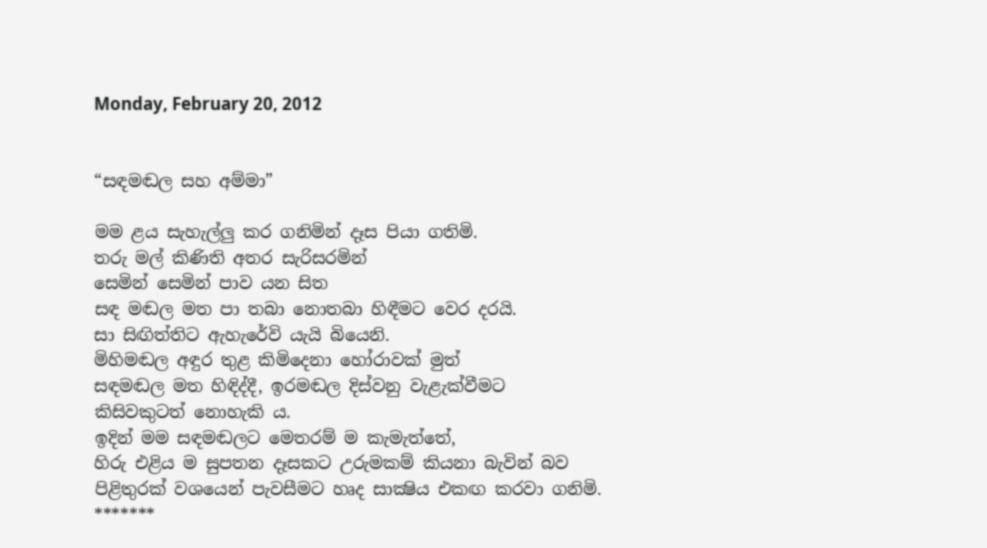Monday, February 20, 2012


“සඳමඬල සහ අම්මා”

මම ළය සැහැල්ලු කර ගනිමින් දෑස පියා ගතිමි.
තරු මල් කිණිති අතර සැරිසරමින්
සෙමින් සෙමින් පාව යන සිත
සඳ මඬල මත පා තබා නොතබා හිඳීමට වෙර දරයි.
සා සිඟිත්තිට ඇහැරේවි යැයි බියෙනි.
මිහිමඬල අඳුර තුළ කිමිදෙනා හෝරාවක් මුත්
සඳමඬල මත හිඳිද්දී, ඉරමඬල දිස්වනු වැළැක්වීමට
කිසිවකුටත් නොහැකි ය.
ඉදින් මම සඳමඬලට මෙතරම් ම කැමැත්තේ,
හිරු එළිය ම සුපතන දෑසකට උරුමකම් කියනා බැවින් බව
පිළිතුරක් වශයෙන් පැවසීමට හෘද සාක්‍ෂිය එකඟ කරවා ගනිමි.
*******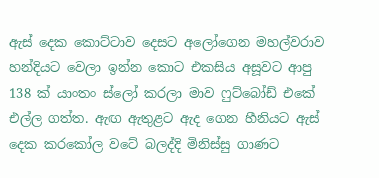ඇස් දෙක කොට්ටාව දෙසට අලෝගෙන මහල්වරාව හන්දියට වෙලා ඉන්න කොට එකසිය අසූවට ආපු 138 ක් යාංතං ස්ලෝ කරලා මාව ෆුට්බෝඩ් එකේ එල්ල ගත්ත. ඇඟ ඇතුළට ඇද ගෙන හීනියට ඇස් දෙක කරකෝල වටේ බලද්දි මිනිස්සු ගාණට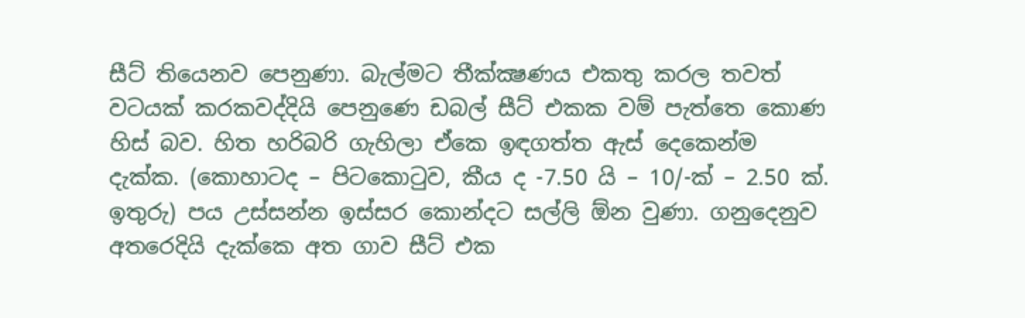සීට් තියෙනව පෙනුණා. බැල්මට තීක්ක්‍ෂණය එකතු කරල තවත් වටයක් කරකවද්දියි පෙනුණෙ ඩබල් සීට් එකක වම් පැත්තෙ කොණ හිස් බව. හිත හරිබරි ගැහිලා ඒකෙ ඉඳගත්ත ඇස් දෙකෙන්ම දැක්ක. (කොහාටද – පිටකොටුව, කීය ද -7.50 යි – 10/-ක් – 2.50 ක්. ඉතුරු) පය උස්සන්න ඉස්සර කොන්දට සල්ලි ඕන වුණා. ගනුදෙනුව අතරෙදියි දැක්කෙ අත ගාව සීට් එක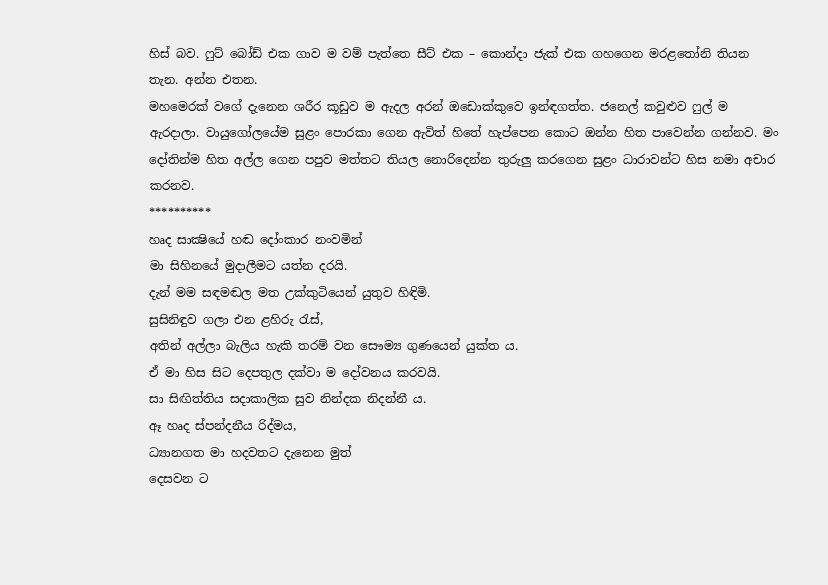හිස් බව. ෆුට් බෝඩ් එක ගාව ම වම් පැත්තෙ සීට් එක – කොන්දා ජැක් එක ගහගෙන මරළතෝනි තියන තැන. අන්න එතන.
මහමෙරක් වගේ දැනෙන ශරීර කූඩුව ම ඇදල අරන් ඔඩොක්කුවෙ ඉන්ඳගත්ත. ජනෙල් කවුළුව ෆුල් ම ඇරදාලා. වායුගෝලයේම සුළං පොරකා ගෙන ඇවිත් හිතේ හැප්පෙන කොට ඔන්න හිත පාවෙන්න ගන්නව. මං දෝතින්ම හිත අල්ල ගෙන පපුව මත්තට තියල නොරිදෙන්න තුරුලු කරගෙන සුළං ධාරාවන්ට හිස නමා අචාර කරනව.
**********
හෘද සාක්‍ෂියේ හඬ දෝංකාර නංවමින්
මා සිහිනයේ මුදාලීමට යත්න දරයි.
දැන් මම සඳමඬල මත උක්කුටියෙන් යුතුව හිඳිමි.
සුසිනිඳුව ගලා එන ළහිරු රැස්,
අතින් අල්ලා බැලිය හැකි තරම් වන සෞම්‍ය ගුණයෙන් යුක්ත ය.
ඒ මා හිස සිට දෙපතුල දක්වා ම දෝවනය කරවයි.
සා සිඟිත්තිය සදාකාලික සුව නින්දක නිදන්නී ය.
ඈ හෘද ස්පන්දනීය රිද්මය,
ධ්‍යානගත මා හදවතට දැනෙන මුත්
දෙසවන ට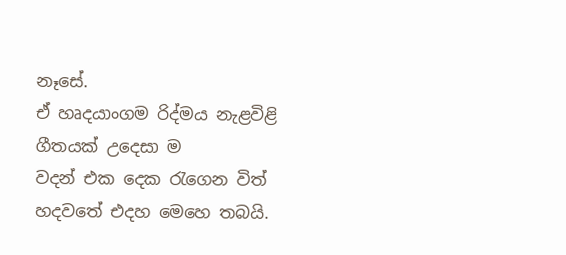නෑසේ.
ඒ හෘදයාංගම රිද්මය නැළවිළි ගීතයක් උදෙසා ම
වදන් එක දෙක රැගෙන විත් හදවතේ එදහ මෙහෙ තබයි.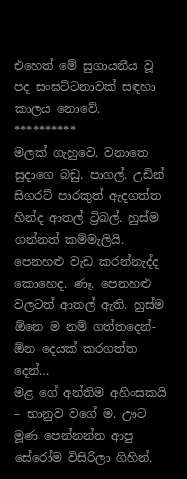එහෙත් මේ සුගායනීය වූ පද සංඝට්ටනාවක් සඳහා කාලය නොවේ.
**********
මලක් ගැහුවෙ. වනාතෙ සුදාගෙ බඩු. පාගල්. උඩින් සිගරට් පාරකුත් ඇදගත්ත හින්ද ආතල් ට්‍රිබල්. හුස්ම ගන්නත් කම්මැලියි. පෙනහළු වැඩ කරන්නැද්ද කොහෙද. ණෑ. පෙනහළු වලටත් ආතල් ඇති. හුස්ම ඕනෙ ම නම් ගත්තදෙන්- ඕන දෙයක් කරගත්ත දෙන්…
මළ ගේ අන්තිම අහිංසකයි – භානුව වගේ ම. ඌට මූණ පෙන්නන්න ආපු සේරෝම විසිරිලා ගිහින්.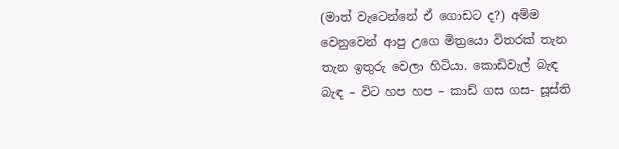(මාත් වැටෙන්නේ ඒ ගොඩට ද?) අම්ම වෙනුවෙන් ආපු උගෙ මිත්‍රයො විතරක් තැන තැන ඉතුරු වෙලා හිටියා. කොඩිවැල් බැඳ බැඳ – විට හප හප – කාඩ් ගස ගස- සූස්ති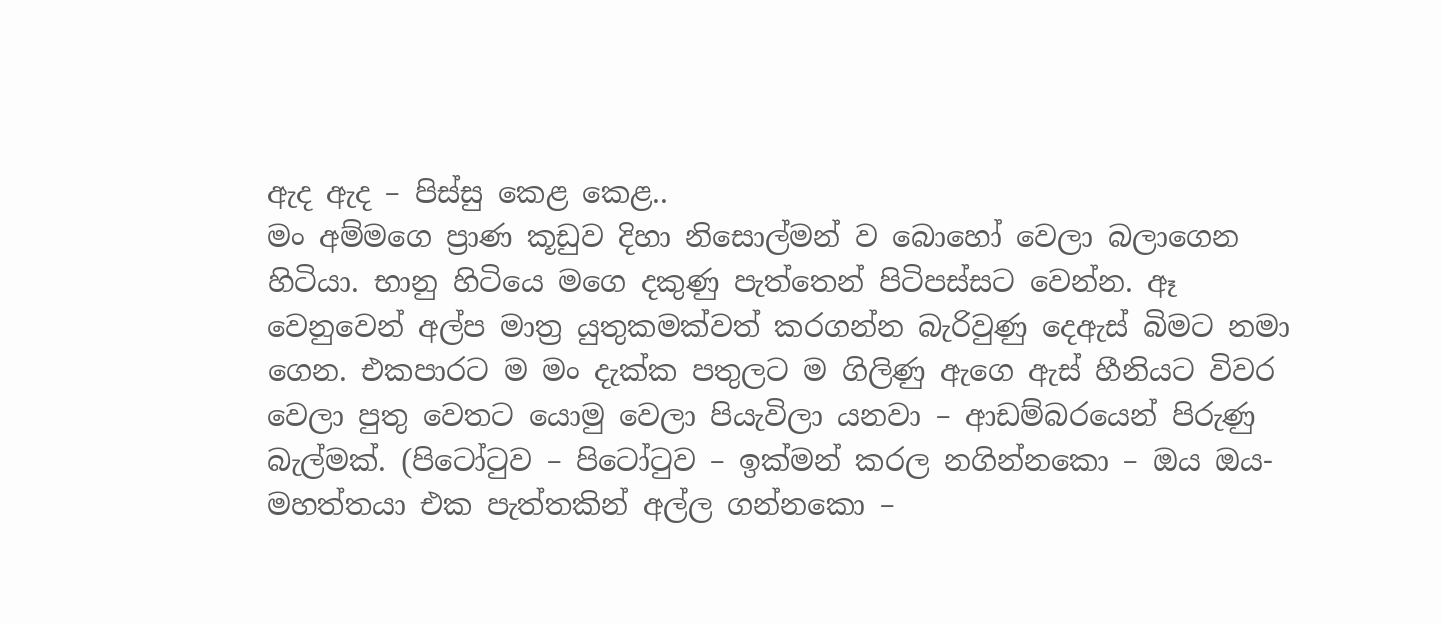ඇද ඇද – පිස්සු කෙළ කෙළ..
මං අම්මගෙ ප්‍රාණ කූඩුව දිහා නිසොල්මන් ව බොහෝ වෙලා බලාගෙන හිටියා. භානු හිටියෙ මගෙ දකුණු පැත්තෙන් පිටිපස්සට වෙන්න. ඈ වෙනුවෙන් අල්ප මාත්‍ර යුතුකමක්වත් කරගන්න බැරිවුණු දෙඇස් බිමට නමා ගෙන. එකපාරට ම මං දැක්ක පතුලට ම ගිලිණු ඇගෙ ඇස් හීනියට විවර වෙලා පුතු වෙතට යොමු වෙලා පියැවිලා යනවා – ආඩම්බරයෙන් පිරුණු බැල්මක්. (පිටෝටුව – පිටෝටුව – ඉක්මන් කරල නගින්නකො – ඔය ඔය- මහත්තයා එක පැත්තකින් අල්ල ගන්නකො –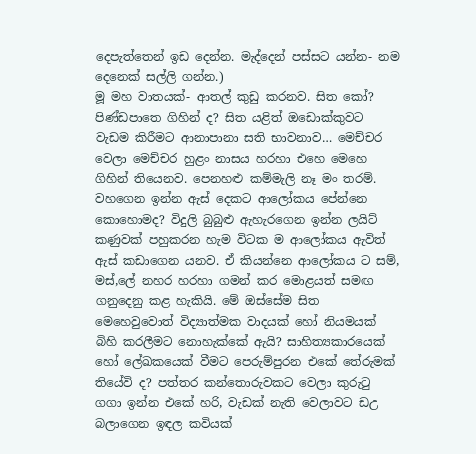දෙපැත්තෙන් ඉඩ දෙන්න. මැද්දෙන් පස්සට යන්න- නම දෙනෙක් සල්ලි ගන්න.)
මූ මහ වාතයක්- ආතල් කුඩු කරනව. සිත කෝ? පිණ්ඩපාතෙ ගිහින් ද? සිත යළිත් ඔඩොක්කුවට වැඩම කිරීමට ආනාපානා සති භාවනාව… මෙච්චර වෙලා මෙච්චර හුළං නාසය හරහා එහෙ මෙහෙ ගිහින් තියෙනව. පෙනහළු කම්මැලි නෑ මං තරම්.
වහගෙන ඉන්න ඇස් දෙකට ආලෝකය පේන්නෙ කොහොමද? විදුලි බුබුළු ඇහැරගෙන ඉන්න ලයිට් කණුවක් පහුකරන හැම විටක ම ආලෝකය ඇවිත් ඇස් කඩාගෙන යනව. ඒ කියන්නෙ ආලෝකය ට සම්, මස්,ලේ නහර හරහා ගමන් කර මොළයත් සමඟ ගනුදෙනු කළ හැකියි. මේ ඔස්සේම සිත මෙහෙවුවොත් විද්‍යාත්මක වාදයක් හෝ නියමයක් බිහි කරලීමට නොහැක්කේ ඇයි? සාහිත්‍යකාරයෙක් හෝ ලේඛකයෙක් වීමට පෙරුම්පුරන එකේ තේරුමක් තියේවි ද? පත්තර කන්තොරුවකට වෙලා කුරුටු ගගා ඉන්න එකේ හරි, වැඩක් නැති වෙලාවට ඩඋ බලාගෙන ඉඳල කවියක්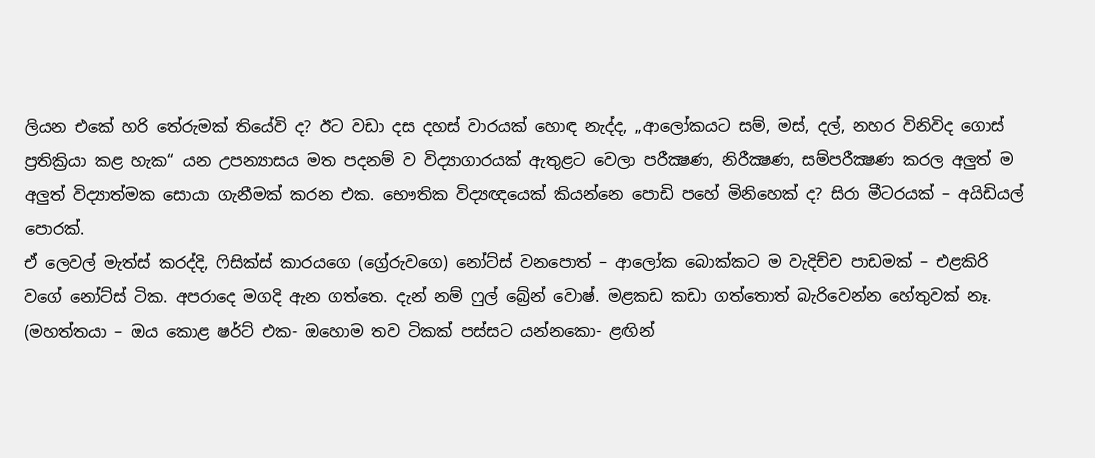ලියන එකේ හරි තේරුමක් තියේවි ද? ඊට වඩා දස දහස් වාරයක් හොඳ නැද්ද, „ආලෝකයට සම්, මස්, දල්, නහර විනිවිද ගොස් ප්‍රතික්‍රියා කළ හැක“ යන උපන්‍යාසය මත පදනම් ව විද්‍යාගාරයක් ඇතුළට වෙලා පරීක්‍ෂණ, නිරීක්‍ෂණ, සම්පරීක්‍ෂණ කරල අලුත් ම අලුත් විද්‍යාත්මක සොයා ගැනීමක් කරන එක. භෞතික විද්‍යඥයෙක් කියන්නෙ පොඩි පහේ මිනිහෙක් ද? සිරා මීටරයක් – අයිඩියල් පොරක්.
ඒ ලෙවල් මැත්ස් කරද්දි, ෆිසික්ස් කාරයගෙ (ග්‍රේරුවගෙ) නෝට්ස් වනපොත් – ආලෝක බොක්කට ම වැදිච්ච පාඩමක් – එළකිරි වගේ නෝට්ස් ටික. අපරාදෙ මගදි ඇන ගත්තෙ. දැන් නම් ෆුල් බ්‍රේන් වොෂ්. මළකඩ කඩා ගත්තොත් බැරිවෙන්න හේතුවක් නෑ. (මහත්තයා – ඔය කොළ ෂර්ට් එක- ඔහොම තව ටිකක් පස්සට යන්නකො- ළඟින්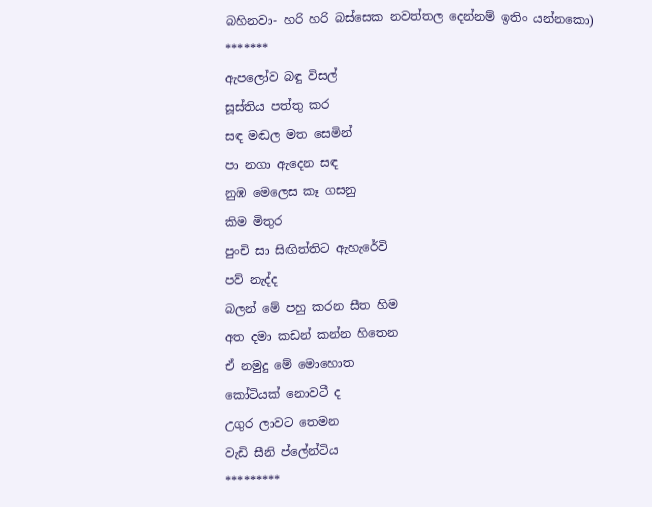බහිනවා- හරි හරි බස්සෙක නවත්තල දෙන්නම් ඉතිං යන්නකො)
*******
ඇපලෝව බඳු විසල්
සූස්තිය පත්තු කර
සඳ මඬල මත සෙමින්
පා නගා ඇදෙන සඳ
නුඹ මෙලෙස කෑ ගසනු
කිම මිතුර
පුංචි සා සිඟිත්තිට ඇහැරේවි
පව් නැද්ද
බලන් මේ පහු කරන සීත හිම
අත දමා කඩන් කන්න හිතෙන
ඒ නමුදු මේ මොහොත
කෝටියක් නොවටී ද
උගුර ලාවට තෙමන
වැඩි සීනි ප්ලේන්ටිය
*********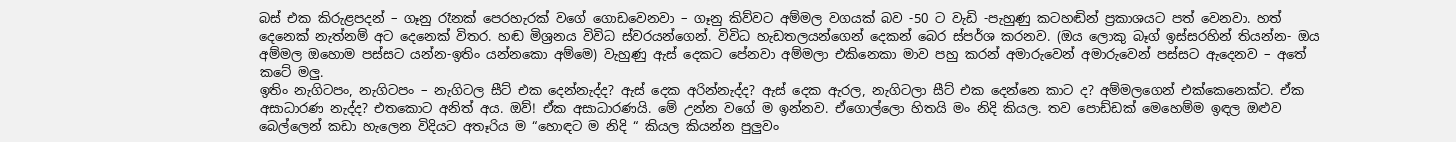බස් එක කිරුළපදන් – ගෑනු රෑනක් පෙරහැරක් වගේ ගොඩවෙනවා – ගෑනු කිව්වට අම්මල වගයක් බව -50 ට වැඩි -පැහුණු කටහඬින් ප්‍රකාශයට පත් වෙනවා. හත් දෙනෙක් නැත්නම් අට දෙනෙක් විතර. හඬ මිශ්‍රනය විවිධ ස්වරයන්ගෙන්. විවිධ හැඩතලයන්ගෙන් දෙකන් බෙර ස්පර්ශ කරනව. (ඔය ලොකු බෑග් ඉස්සරහින් තියන්න- ඔය අම්මල ඔහොම පස්සට යන්න-ඉතිං යන්නකො අම්මෙ) වැහුණු ඇස් දෙකට පේනවා අම්මලා එකිනෙකා මාව පහු කරන් අමාරුවෙන් අමාරුවෙන් පස්සට ඇදෙනව – අතේ කටේ මලු.
ඉතිං නැගිටපං, නැගිටපං – නැගිටල සීට් එක දෙන්නැද්ද? ඇස් දෙක අරින්නැද්ද? ඇස් දෙක ඇරල, නැගිටලා සීට් එක දෙන්නෙ කාට ද? අම්මලගෙන් එක්කෙනෙක්ට. ඒක අසාධාරණ නැද්ද? එතකොට අනිත් අය. ඔව්! ඒක අසාධාරණයි. මේ උන්න වගේ ම ඉන්නව. ඒගොල්ලො හිතයි මං නිදි කියල. තව පොඩ්ඩක් මෙහෙම්ම ඉඳල ඔළුව බෙල්ලෙන් කඩා හැලෙන විදියට අතෑරිය ම “හොඳට ම නිදි “ කියල කියන්න පුලුවං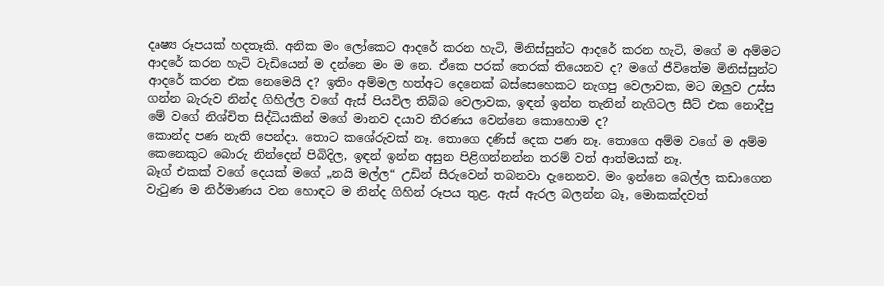දෘෂ්‍ය රූපයක් හදතෑකි. අනික මං ලෝකෙට ආදරේ කරන හැටි, මිනිස්සුන්ට ආදරේ කරන හැටි, මගේ ම අම්මට ආදරේ කරන හැටි වැඩියෙන් ම දන්නෙ මං ම නෙ. ඒකෙ පරක් තෙරක් තියෙනව ද? මගේ ජීවිතේම මිනිස්සුන්ට ආදරේ කරන එක නෙමෙයි ද? ඉතිං අම්මල හත්අට දෙනෙක් බස්සෙහෙකට නැගපු වෙලාවක, මට ඔලුව උස්ස ගන්න බැරුව නින්ද ගිහිල්ල වගේ ඇස් පියවිල තිබ්බ වෙලාවක, ඉඳන් ඉන්න තැනින් නැගිටල සීට් එක නොදීපු මේ වගේ නිශ්චිත සිද්ධියකින් මගේ මානව දයාව තීරණය වෙන්නෙ කොහොම ද?
කොන්ද පණ නැති පෙන්දා. තොට කශේරුවක් නෑ. තොගෙ දණිස් දෙක පණ නෑ. තොගෙ අම්ම වගේ ම අම්ම කෙනෙකුට බොරු නින්දෙන් පිබිදිල, ඉඳන් ඉන්න අසුන පිළිගන්නන්න තරම් වත් ආත්මයක් නෑ.
බෑග් එකක් වගේ දෙයක් මගේ „නයි මල්ල“ උඩින් සීරුවෙන් තබනවා දැනෙනව. මං ඉන්නෙ බෙල්ල කඩාගෙන වැටුණ ම නිර්මාණය වන හොඳට ම නින්ද ගිහින් රූපය තුළ. ඇස් ඇරල බලන්න බෑ, මොකක්දවත්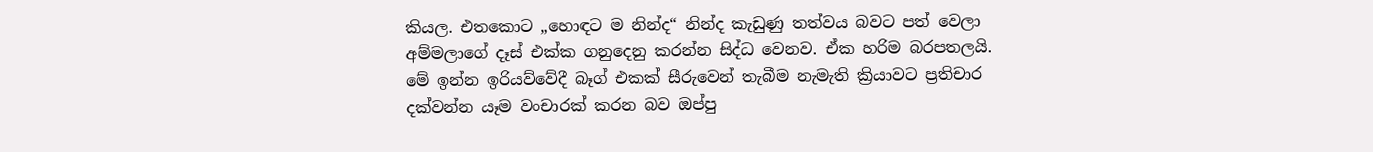කියල. එතකොට „හොඳට ම නින්ද“ නින්ද කැඩුණු තත්වය බවට පත් වෙලා අම්මලාගේ දෑස් එක්ක ගනුදෙනු කරන්න සිද්ධ වෙනව. ඒක හරිම බරපතලයි. මේ ඉන්න ඉරියව්වේදී බෑග් එකක් සීරුවෙන් තැබීම නැමැති ක්‍රියාවට ප්‍රතිචාර දක්වන්න යෑම වංචාරක් කරන බව ඔප්පු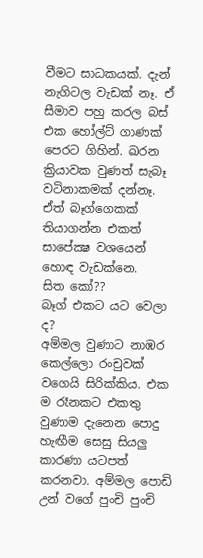වීමට සාධකයක්. දැන් නැගිටල වැඩක් නෑ. ඒ සීමාව පහු කරල බස් එක හෝල්ට් ගාණක් පෙරට ගිහින්. ඛරන ක්‍රියාවක වුණත් සැබෑ වටිනාකමක් දන්නෑ. ඒත් බෑග්ගෙකක් තියාගන්න එකත් සාපේක්‍ෂ වශයෙන් හොඳ වැඩක්නෙ.
සිත කෝ??
බෑග් එකට යට වෙලා ද?
අම්මල වුණාට නාඹර කෙල්ලො රංචුවක් වගෙයි සිරික්කිය. එක ම රෑනකට එකතු වුණාම දැනෙන පොදු හැඟීම සෙසු සියලු කාරණා යටපත් කරනවා. අම්මල පොඩි උන් වගේ පුංචි පුංචි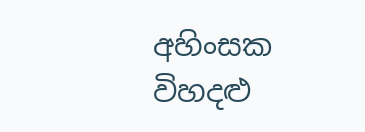අහිංසක විහදළු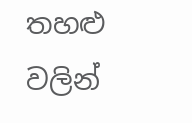තහළු වලින්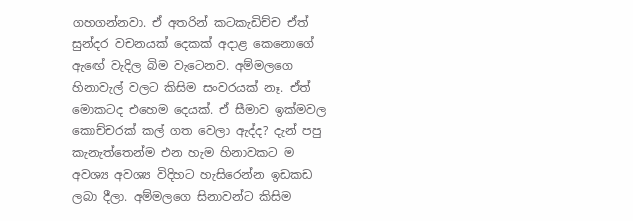ගහගන්නවා. ඒ අතරින් කටකැඩිච්ච ඒත් සුන්දර වචනයක් දෙකක් අදාළ කෙනොගේ ඇඟේ වැදිල බිම වැටෙනව. අම්මලගෙ හිනාවැල් වලට කිසිම සංවරයක් නෑ. ඒත් මොකටද එහෙම දෙයක්. ඒ සීමාව ඉක්මවල කොච්චරක් කල් ගත වෙලා ඇද්ද? දැන් පපු කැනැත්තෙන්ම එන හැම හිනාවකට ම අවශ්‍ය අවශ්‍ය විදිහට හැසිරෙන්න ඉඩකඩ ලබා දීලා. අම්මලගෙ සිනාවන්ට කිසිම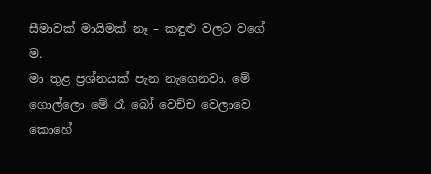සීමාවක් මායිමක් නෑ – කඳුළු වලට වගේ ම.
මා තුළ ප්‍රශ්නයක් පැන නැගෙනවා. මේ ගොල්ලො මේ රෑ බෝ වෙච්ච වෙලාවෙ කොහේ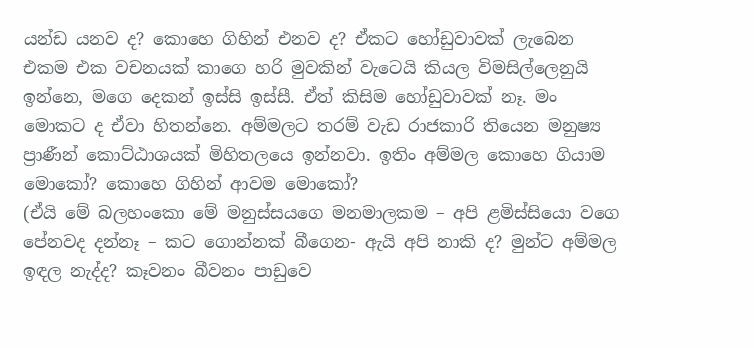යන්ඩ යනව ද? කොහෙ ගිහින් එනව ද? ඒකට හෝඩුවාවක් ලැබෙන එකම එක වචනයක් කාගෙ හරි මුවකින් වැටෙයි කියල විමසිල්ලෙනුයි ඉන්නෙ, මගෙ දෙකන් ඉස්සි ඉස්සී. ඒත් කිසිම හෝඩුවාවක් නෑ. මං මොකට ද ඒවා හිතන්නෙ. අම්මලට තරම් වැඩ රාජකාරි තියෙන මනුෂ්‍ය ප්‍රාණීන් කොට්ඨාශයක් මිහිතලයෙ ඉන්නවා. ඉතිං අම්මල කොහෙ ගියාම මොකෝ? කොහෙ ගිහින් ආවම මොකෝ?
(ඒයි මේ බලහංකො මේ මනුස්සයගෙ මනමාලකම – අපි ළමිස්සියො වගෙ පේනවද දන්නෑ – කට ගොන්නක් බීගෙන- ඇයි අපි නාකි ද? මුන්ට අම්මල ඉඳල නැද්ද? කෑවනං බීවනං පාඩුවෙ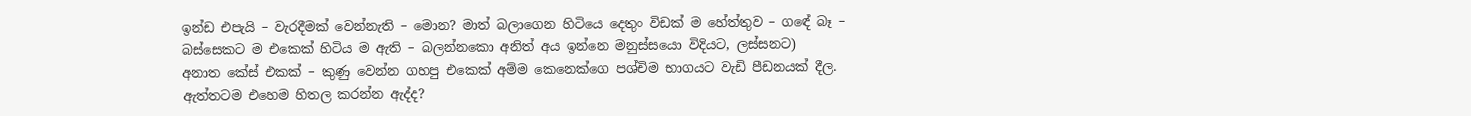ඉන්ඩ එපැයි – වැරදීමක් වෙන්නැති – මොන? මාත් බලාගෙන හිටියෙ දෙතුං විඩක් ම හේත්තුව – ගඳේ බෑ – බස්සෙකට ම එකෙක් හිටිය ම ඇති – බලන්නකො අනිත් අය ඉන්නෙ මනුස්සයො විදියට, ලස්සනට)
අනාත කේස් එකක් – කුණු වෙන්න ගහපු එකෙක් අම්ම කෙනෙක්ගෙ පශ්චිම භාගයට වැඩි පීඩනයක් දීල. ඇත්තටම එහෙම හිතල කරන්න ඇද්ද?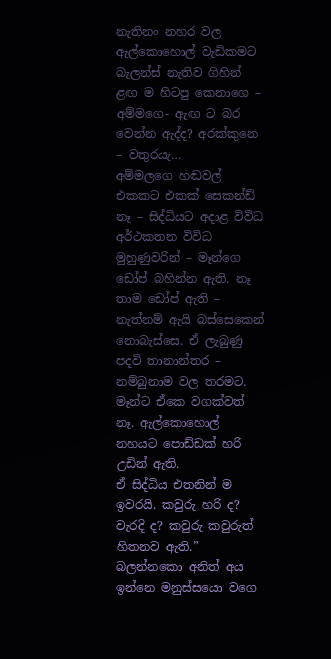නැතිනං නහර වල ඇල්කොහොල් වැඩිකමට බැලන්ස් නැතිව ගිහින් ළඟ ම හිටපු කෙනාගෙ – අම්මගෙ- ඇඟ ට බර වෙන්න ඇද්ද? අරක්කුනෙ – වතුරයැ…
අම්මලගෙ හඬවල් එකකට එකක් සෙකන්ඩ් නෑ – සිද්ධියට අදාළ විවිධ අර්ථකතන විවිධ මුහුණුවරින් – මෑන්ගෙ ඩෝප් බහින්න ඇති. නෑ තාම ඩෝප් ඇති – නැත්නම් ඇයි බස්සෙකෙන් නොබැස්සෙ. ඒ ලැබුණු පදවි තානාන්තර – නම්බුනාම වල තරමට. මෑන්ට ඒකෙ වගක්වත් නෑ. ඇල්කොහොල් නහයට පොඩ්ඩක් හරි උඩින් ඇති.
ඒ සිද්ධිය එතනින් ම ඉවරයි. කවුරු හරි ද? වැරදි ද? කවුරු කවුරුත් හිතනව ඇති.” බලන්නකො අනිත් අය ඉන්නෙ මනුස්සයො වගෙ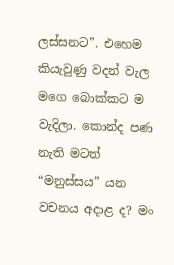ලස්සනට”. එහෙම කියැවුණු වදන් වැල මගෙ බොක්කට ම වැදිලා. කොන්ද පණ නැති මටත් “මනුස්සය” යන වචනය අදාළ ද? මං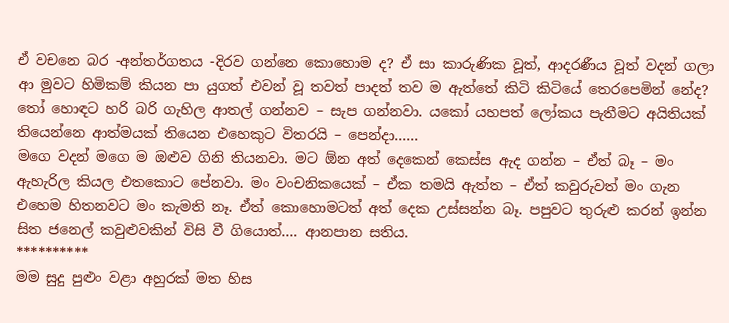ඒ වචනෙ බර -අන්තර්ගතය -දිරව ගන්නෙ කොහොම ද? ඒ සා කාරුණික වූත්, ආදරණීය වූත් වදන් ගලා ආ මුවට හිමිකම් කියන පා යුගත් එවන් වූ තවත් පාදත් තව ම ඇත්තේ කිටි කිටියේ තෙරපෙමින් නේද?
තෝ හොඳට හරි බරි ගැහිල ආතල් ගන්නව – සැප ගන්නවා. යකෝ යහපත් ලෝකය පැතීමට අයිතියක් තියෙන්නෙ ආත්මයක් තියෙන එහෙකුට විතරයි – පෙන්දා……
මගෙ වදන් මගෙ ම ඔළුව ගිනි තියනවා. මට ඕන අත් දෙකෙන් කෙස්ස ඇද ගන්න – ඒත් බෑ – මං ඇහැරිල කියල එතකොට පේනවා. මං වංචනිකයෙක් – ඒක තමයි ඇත්ත – ඒත් කවුරුවත් මං ගැන එහෙම හිතනවට මං කැමති නෑ. ඒත් කොහොමටත් අත් දෙක උස්සන්න බෑ. පපුවට තුරුළු කරන් ඉන්න සිත ජනෙල් කවුළුවකින් විසි වී ගියොත්…. ආනපාන සතිය.
**********
මම සුදු පුළුං වළා අහුරක් මත හිස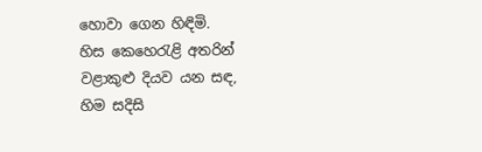හොවා ගෙන හිඳිමි.
හිස කෙහෙරැළි අතරින් වළාකුළු දියව යන සඳ,
හිම සදිසි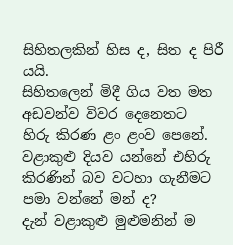සිහිතලකින් හිස ද, සිත ද පිරී යයි.
සිහිතලෙන් මිදී ගිය වත මත අඩවන්ව විවර දෙනෙතට
හිරු කිරණ ළං ළංව පෙනේ.
වළාකුළු දියව යන්නේ එහිරු කිරණින් බව වටහා ගැනීමට
පමා වන්නේ මන් ද?
දැන් වළාකුළු මුළුමනින් ම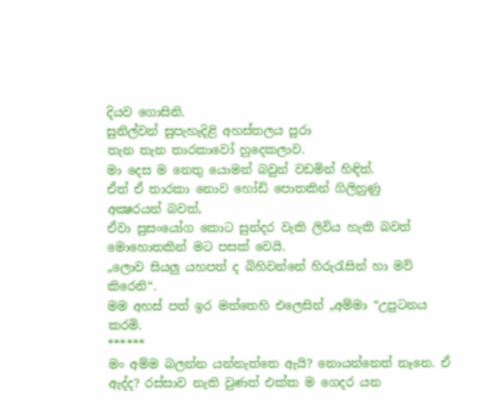දියව ගොසිනි.
සුනිල්වන් සුපැහැදිළි අහස්තලය පුරා
තැන තැන තාරකාවෝ හුදෙකලාව.
මා දෙස ම නෙතු යොමන් බවුන් වඩමින් හිඳිත්.
ඒත් ඒ තාරකා නොව හෝඩි පොතකින් ගිලිහුණු
අක්‍ෂරයන් බවත්,
ඒවා සුසංයෝග කොට සුන්දර වැකි ලිවිය හැකි බවත්
මොහොතකින් මට පසක් වෙයි.
„ලොව සියලු යහපත් ද බිහිවන්නේ හිරුරැසින් හා මව් කිරෙනි“.
මම අහස් පත් ඉර මත්තෙහි එලෙසින් „අම්මා “උපුටනය කරමි.
******
මං අම්ම බලන්න යන්නැත්තෙ ඇයි? නොයන්නෙත් නෑනෙ. ඒ ඇද්ද? රස්සාව නැති වුණත් එක්ක ම ගෙදර යන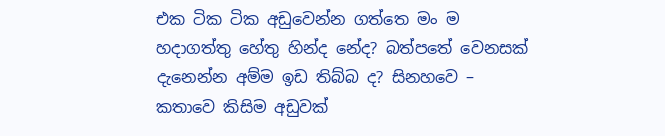එක ටික ටික අඩුවෙන්න ගත්තෙ මං ම හදාගත්තු හේතු හින්ද නේද? බත්පතේ වෙනසක් දැනෙන්න අම්ම ඉඩ තිබ්බ ද? සිනහවෙ – කතාවෙ කිසිම අඩුවක්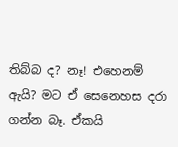තිබ්බ ද? නෑ! එහෙනම් ඇයි? මට ඒ සෙනෙහස දරා ගන්න බෑ. ඒකයි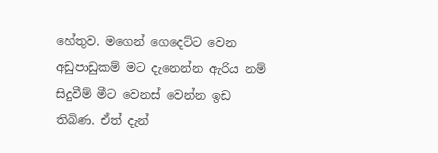හේතුව. මගෙන් ගෙදෙට්ට වෙන අඩුපාඩුකම් මට දැනෙන්න ඇරිය නම් සිදුවීම් මීට වෙනස් වෙන්න ඉඩ තිබිණ. ඒත් දැන්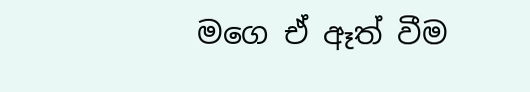මගෙ ඒ ඈත් වීම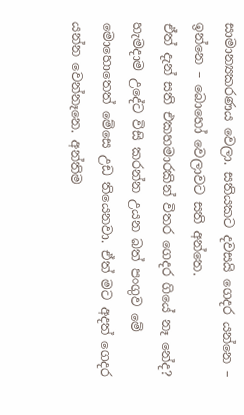සාමාන්‍යකරණය වෙලා. සතියකට දවසයි ගෙදර යන්නෙ – ඉන්නෙ – බොහෝ වෙලාවට සති අන්තෙ.
ඒත් දැන් සති එකහමාරකින් විතර ගෙදර ගියේ නෑ නේද? හැමදාම උදේට විසි කරන්න උයන බත් පංගුව මේ මොහොතෙත් මේසෙ උඩ තියෙනවා. ඒත් මට අදත් ගෙදර යන්න වෙන්නෑනෙ. අන්තිම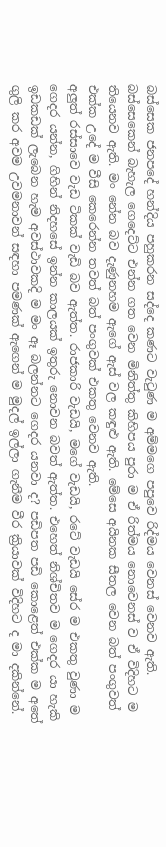බස්සෙක ජනපදේ හන්දිය පහුකරන සද්දෙ කණට වැටුණ ම අම්මගෙ පපුවෙ රිද්මය වෙනස් වෙනව ඇති. බස්සෙකෙන් බැහැල ගෙදෙට්ට එන්න ගත වෙන මිනිත්තු කිහිපය පුරා ම ඒ රිත්මය නොවෙනස් ව ඒ විදිහට ම තියෙනව ඇති. මං නේන බව දැණුනහම ඇගේ ඇස් වල කඳුළු ඇති. මේසෙ අයිනක සීතල වෙන බත් පංගුවත් එක්ක උදේ ම වීසි කෙරෙන්න තවත් බත් පංගුවක් එකතු වෙනව ඇති.
අලුත් රස්සාවෙ වැඩ ටිකක් වැඩි බව ඇත්ත. රාජකාරි වැඩයි, මගේ වැඩයි, රටේ වැඩයි සේර ම එකතු වුණා ම ගෙදර යන්න, ගිහින් නිදහසේ ඉන්න කාලයක් ඉතුරු නොවන බවත් ඇත්ත. එහෙත් නිශ්චිතව ම ගෙදර යා හැකි ඉඩකඩක් ලැබෙන හැම අවස්ථාවකදි ම මං ඈ බලන්නට ගෙදර යනවා ද? පඩිපත පඩි කොළෙත් එක්ක ම අතේ ගුලි කර අවම උවමනාවන් සඳහා පමණක් ඇගෙන් ම මුදල් ඉල්ලා ගැනීම වීර ක්‍රියාවක් විදිහට ද මා දකින්නේ.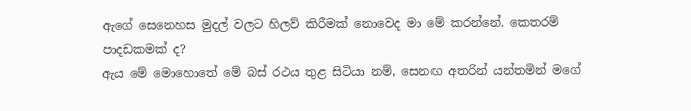ඇගේ සෙනෙහස මුදල් වලට හිලව් කිරීමක් නොවෙද මා මේ කරන්නේ. කෙතරම් පාදඩකමක් ද?
ඇය මේ මොහොතේ මේ බස් රථය තුළ සිටියා නම්, සෙනඟ අතරින් යන්තමින් මගේ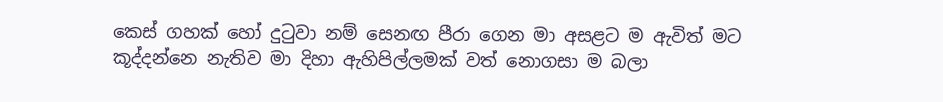කෙස් ගහක් හෝ දුටුවා නම් සෙනඟ පීරා ගෙන මා අසළට ම ඇවිත් මට කූද්දන්නෙ නැතිව මා දිහා ඇහිපිල්ලමක් වත් නොගසා ම බලා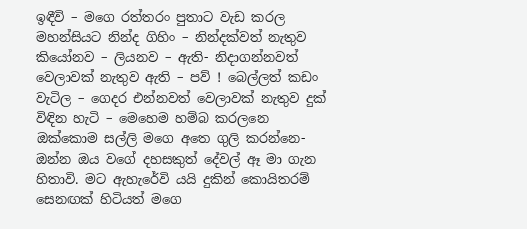ඉඳීවි – මගෙ රත්තරං පුතාට වැඩ කරල මහන්සියට නින්ද ගිහිං – නින්දක්වත් නැතුව කියෝනව – ලියනව – ඇති- නිදාගන්නවත් වෙලාවක් නැතුව ඇති – පව් ! බෙල්ලත් කඩං වැටිල – ගෙදර එන්නවත් වෙලාවක් නැතුව දුක් විඳින හැටි – මෙහෙම හම්බ කරලනෙ ඔක්කොම සල්ලි මගෙ අතෙ ගුලි කරන්නෙ- ඔන්න ඔය වගේ දහසකුත් දේවල් ඈ මා ගැන හිතාවි. මට ඇහැරේවි යයි දුකින් කොයිතරම් සෙනඟක් හිටියත් මගෙ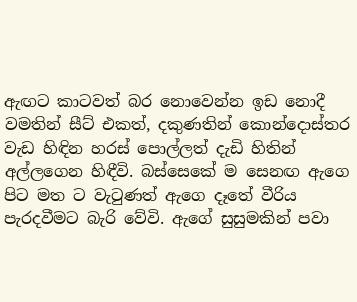ඇඟට කාටවත් බර නොවෙන්න ඉඩ නොදී වමතින් සීට් එකත්, දකුණතින් කොන්දොස්තර වැඩ හිඳින හරස් පොල්ලත් දැඩි හිතින් අල්ලගෙන හිඳීවි. බස්සෙකේ ම සෙනඟ ඇගෙ පිට මත ට වැටුණත් ඇගෙ දෑතේ වීරිය පැරදවීමට බැරි වේවි. ඇගේ සුසුමකින් පවා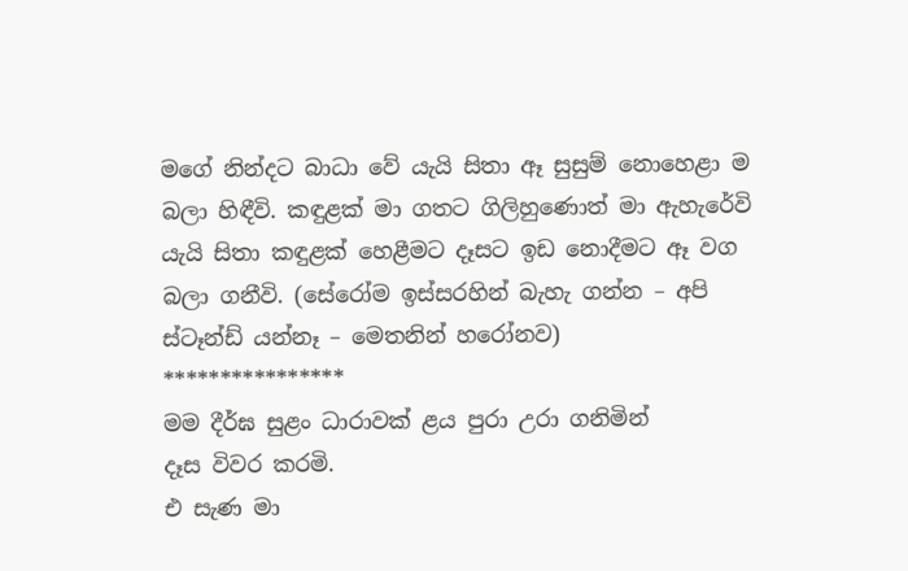මගේ නින්දට බාධා වේ යැයි සිතා ඈ සුසුම් නොහෙළා ම බලා හිඳීවි. කඳුළක් මා ගතට ගිලිහුණොත් මා ඇහැරේවි යැයි සිතා කඳුළක් හෙළීමට දෑසට ඉඩ නොදීමට ඈ වග බලා ගනීවි. (සේරෝම ඉස්සරහින් බැහැ ගන්න – අපි ස්ටෑන්ඩ් යන්නෑ – මෙතනින් හරෝනව)
****************
මම දීර්ඝ සුළං ධාරාවක් ළය පුරා උරා ගනිමින්
දෑස විවර කරමි.
එ සැණ මා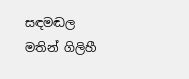සඳමඬල මතින් ගිලිහී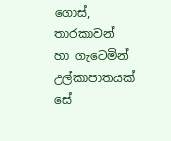ගොස්,
තාරකාවන් හා ගැටෙමින්
උල්කාපාතයක් සේ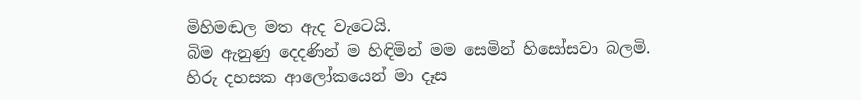මිහිමඬල මත ඇද වැටෙයි.
බිම ඇනුණු දෙදණින් ම හිඳිමින් මම සෙමින් හිසෝසවා බලමි.
හිරු දහසක ආලෝකයෙන් මා දෑස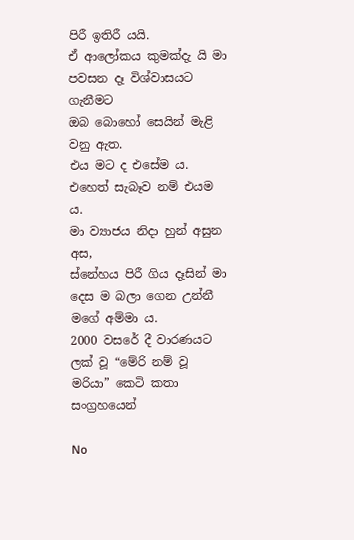පිරී ඉතිරී යයි.
ඒ ආලෝකය කුමක්දැ යි මා පවසන දෑ විශ්වාසයට ගැනීමට
ඔබ බොහෝ සෙයින් මැළි වනු ඇත.
එය මට ද එසේම ය. එහෙත් සැබෑව නම් එයම ය.
මා ව්‍යාජය නිදා හුන් අසුන අස,
ස්නේහය පිරී ගිය දෑසින් මා දෙස ම බලා ගෙන උන්නී
මගේ අම්මා ය.
2000 වසරේ දී වාරණයට ලක් වූ “මේරි නම් වූ මරියා” කෙටි කතා සංග්‍රහයෙන්

No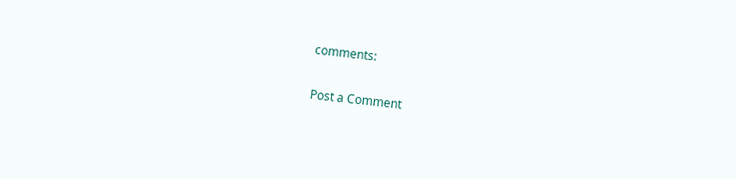comments:

Post a Comment